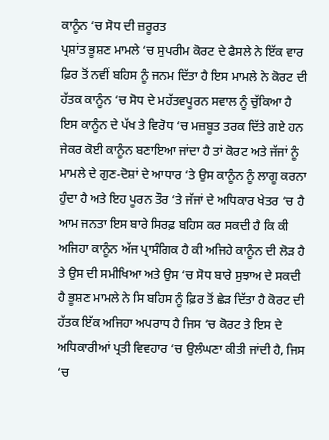ਕਾਨੂੰਨ ‘ਚ ਸੋਧ ਦੀ ਜ਼ਰੂਰਤ
ਪ੍ਰਸ਼ਾਂਤ ਭੂਸ਼ਣ ਮਾਮਲੇ ‘ਚ ਸੁਪਰੀਮ ਕੋਰਟ ਦੇ ਫੈਸਲੇ ਨੇ ਇੱਕ ਵਾਰ ਫ਼ਿਰ ਤੋਂ ਨਵੀਂ ਬਹਿਸ ਨੂੰ ਜਨਮ ਦਿੱਤਾ ਹੈ ਇਸ ਮਾਮਲੇ ਨੇ ਕੋਰਟ ਦੀ ਹੱਤਕ ਕਾਨੂੰਨ ‘ਚ ਸੋਧ ਦੇ ਮਹੱਤਵਪੂਰਨ ਸਵਾਲ ਨੂੰ ਚੁੱਕਿਆ ਹੈ ਇਸ ਕਾਨੂੰਨ ਦੇ ਪੱਖ ਤੇ ਵਿਰੋਧ ‘ਚ ਮਜ਼ਬੂਤ ਤਰਕ ਦਿੱਤੇ ਗਏ ਹਨ ਜੇਕਰ ਕੋਈ ਕਾਨੂੰਨ ਬਣਾਇਆ ਜਾਂਦਾ ਹੈ ਤਾਂ ਕੋਰਟ ਅਤੇ ਜੱਜਾਂ ਨੂੰ ਮਾਮਲੇ ਦੇ ਗੁਣ-ਦੋਸ਼ਾਂ ਦੇ ਆਧਾਰ ‘ਤੇ ਉਸ ਕਾਨੂੰਨ ਨੂੰ ਲਾਗੂ ਕਰਨਾ ਹੁੰਦਾ ਹੈ ਅਤੇ ਇਹ ਪੂਰਨ ਤੌਰ ‘ਤੇ ਜੱਜਾਂ ਦੇ ਅਧਿਕਾਰ ਖੇਤਰ ‘ਚ ਹੈ
ਆਮ ਜਨਤਾ ਇਸ ਬਾਰੇ ਸਿਰਫ਼ ਬਹਿਸ ਕਰ ਸਕਦੀ ਹੈ ਕਿ ਕੀ ਅਜਿਹਾ ਕਾਨੂੰਨ ਅੱਜ ਪ੍ਰਾਸੰਗਿਕ ਹੈ ਕੀ ਅਜਿਹੇ ਕਾਨੂੰਨ ਦੀ ਲੋੜ ਹੈ ਤੇ ਉਸ ਦੀ ਸਮੀਖਿਆ ਅਤੇ ਉਸ ‘ਚ ਸੋਧ ਬਾਰੇ ਸੁਝਾਅ ਦੇ ਸਕਦੀ ਹੈ ਭੂਸ਼ਣ ਮਾਮਲੇ ਨੇ ਸਿ ਬਹਿਸ ਨੂੰ ਫ਼ਿਰ ਤੋਂ ਛੇੜ ਦਿੱਤਾ ਹੈ ਕੋਰਟ ਦੀ ਹੱਤਕ ਇੱਕ ਅਜਿਹਾ ਅਪਰਾਧ ਹੈ ਜਿਸ ‘ਚ ਕੋਰਟ ਤੇ ਇਸ ਦੇ ਅਧਿਕਾਰੀਆਂ ਪ੍ਰਤੀ ਵਿਵਹਾਰ ‘ਚ ਉਲੰਘਣਾ ਕੀਤੀ ਜਾਂਦੀ ਹੈ, ਜਿਸ ‘ਚ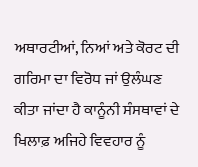ਅਥਾਰਟੀਆਂ, ਨਿਆਂ ਅਤੇ ਕੋਰਟ ਦੀ ਗਰਿਮਾ ਦਾ ਵਿਰੋਧ ਜਾਂ ਉਲੰਘਣ ਕੀਤਾ ਜਾਂਦਾ ਹੈ ਕਾਨੂੰਨੀ ਸੰਸਥਾਵਾਂ ਦੇ ਖਿਲਾਫ਼ ਅਜਿਹੇ ਵਿਵਹਾਰ ਨੂੰ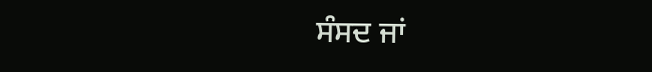ਸੰਸਦ ਜਾਂ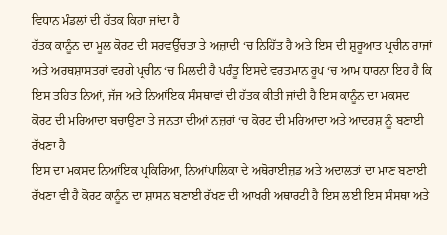ਵਿਧਾਨ ਮੰਡਲਾਂ ਦੀ ਹੱਤਕ ਕਿਹਾ ਜਾਂਦਾ ਹੈ
ਹੱਤਕ ਕਾਨੂੰਨ ਦਾ ਮੂਲ ਕੋਰਟ ਦੀ ਸਰਵਉੱਚਤਾ ਤੇ ਅਜ਼ਾਦੀ ‘ਚ ਨਿਹਿੱਤ ਹੈ ਅਤੇ ਇਸ ਦੀ ਸ਼ੁਰੂਆਤ ਪ੍ਰਚੀਨ ਰਾਜਾਂ ਅਤੇ ਅਰਥਸ਼ਾਸਤਰਾਂ ਵਰਗੇ ਪ੍ਰਚੀਨ ‘ਚ ਮਿਲਦੀ ਹੈ ਪਰੰਤੂ ਇਸਦੇ ਵਰਤਮਾਨ ਰੂਪ ‘ਚ ਆਮ ਧਾਰਨਾ ਇਹ ਹੈ ਕਿ ਇਸ ਤਹਿਤ ਨਿਆਂ, ਜੱਜ ਅਤੇ ਨਿਆਂਇਕ ਸੰਸਥਾਵਾਂ ਦੀ ਹੱਤਕ ਕੀਤੀ ਜਾਂਦੀ ਹੈ ਇਸ ਕਾਨੂੰਨ ਦਾ ਮਕਸਦ ਕੋਰਟ ਦੀ ਮਰਿਆਦਾ ਬਚਾਉਣਾ ਤੇ ਜਨਤਾ ਦੀਆਂ ਨਜ਼ਰਾਂ ‘ਚ ਕੋਰਟ ਦੀ ਮਰਿਆਦਾ ਅਤੇ ਆਦਰਸ਼ ਨੂੰ ਬਣਾਈ ਰੱਖਣਾ ਹੈ
ਇਸ ਦਾ ਮਕਸਦ ਨਿਆਂਇਕ ਪ੍ਰਕਿਰਿਆ, ਨਿਆਂਪਾਲਿਕਾ ਦੇ ਅਥੋਰਾਈਜ਼ਡ ਅਤੇ ਅਦਾਲਤਾਂ ਦਾ ਮਾਣ ਬਣਾਈ ਰੱਖਣਾ ਵੀ ਹੈ ਕੋਰਟ ਕਾਨੂੰਨ ਦਾ ਸ਼ਾਸਨ ਬਣਾਈ ਰੱਖਣ ਦੀ ਆਖਰੀ ਅਥਾਰਟੀ ਹੈ ਇਸ ਲਈ ਇਸ ਸੰਸਥਾ ਅਤੇ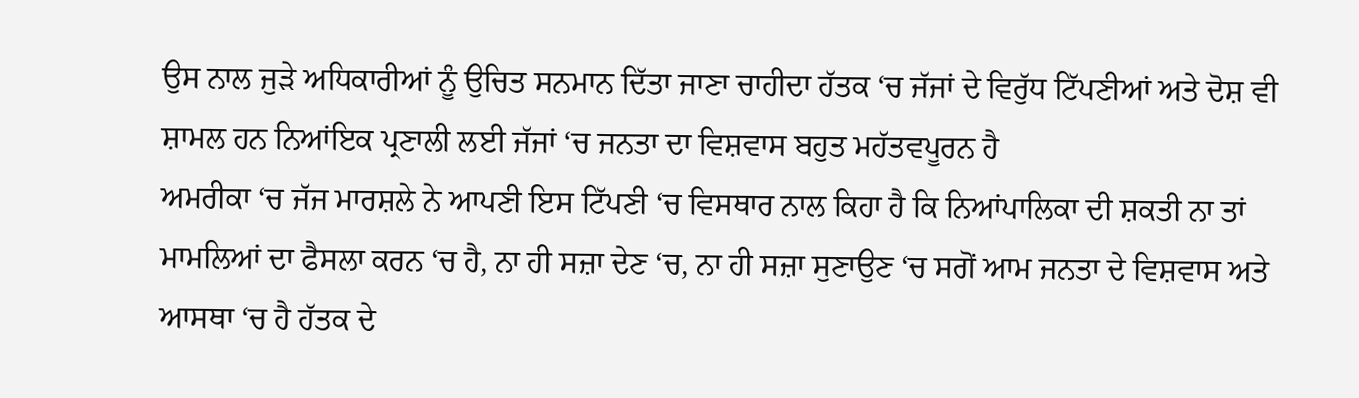ਉਸ ਨਾਲ ਜੁੜੇ ਅਧਿਕਾਰੀਆਂ ਨੂੰ ਉਚਿਤ ਸਨਮਾਨ ਦਿੱਤਾ ਜਾਣਾ ਚਾਹੀਦਾ ਹੱਤਕ ‘ਚ ਜੱਜਾਂ ਦੇ ਵਿਰੁੱਧ ਟਿੱਪਣੀਆਂ ਅਤੇ ਦੋਸ਼ ਵੀ ਸ਼ਾਮਲ ਹਨ ਨਿਆਂਇਕ ਪ੍ਰਣਾਲੀ ਲਈ ਜੱਜਾਂ ‘ਚ ਜਨਤਾ ਦਾ ਵਿਸ਼ਵਾਸ ਬਹੁਤ ਮਹੱਤਵਪੂਰਨ ਹੈ
ਅਮਰੀਕਾ ‘ਚ ਜੱਜ ਮਾਰਸ਼ਲੇ ਨੇ ਆਪਣੀ ਇਸ ਟਿੱਪਣੀ ‘ਚ ਵਿਸਥਾਰ ਨਾਲ ਕਿਹਾ ਹੈ ਕਿ ਨਿਆਂਪਾਲਿਕਾ ਦੀ ਸ਼ਕਤੀ ਨਾ ਤਾਂ ਮਾਮਲਿਆਂ ਦਾ ਫੈਸਲਾ ਕਰਨ ‘ਚ ਹੈ, ਨਾ ਹੀ ਸਜ਼ਾ ਦੇਣ ‘ਚ, ਨਾ ਹੀ ਸਜ਼ਾ ਸੁਣਾਉਣ ‘ਚ ਸਗੋਂ ਆਮ ਜਨਤਾ ਦੇ ਵਿਸ਼ਵਾਸ ਅਤੇ ਆਸਥਾ ‘ਚ ਹੈ ਹੱਤਕ ਦੇ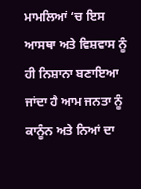ਮਾਮਲਿਆਂ ‘ਚ ਇਸ ਆਸਥਾ ਅਤੇ ਵਿਸ਼ਵਾਸ ਨੂੰ ਹੀ ਨਿਸ਼ਾਨਾ ਬਣਾਇਆ ਜਾਂਦਾ ਹੈ ਆਮ ਜਨਤਾ ਨੂੰ ਕਾਨੂੰਨ ਅਤੇ ਨਿਆਂ ਦਾ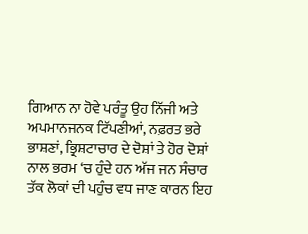ਗਿਆਨ ਨਾ ਹੋਵੇ ਪਰੰਤੂ ਉਹ ਨਿੱਜੀ ਅਤੇ ਅਪਮਾਨਜਨਕ ਟਿੱਪਣੀਆਂ, ਨਫ਼ਰਤ ਭਰੇ ਭਾਸ਼ਣਾਂ, ਭ੍ਰਿਸ਼ਟਾਚਾਰ ਦੇ ਦੋਸ਼ਾਂ ਤੇ ਹੋਰ ਦੋਸ਼ਾਂ ਨਾਲ ਭਰਮ ‘ਚ ਹੁੰਦੇ ਹਨ ਅੱਜ ਜਨ ਸੰਚਾਰ ਤੱਕ ਲੋਕਾਂ ਦੀ ਪਹੁੰਚ ਵਧ ਜਾਣ ਕਾਰਨ ਇਹ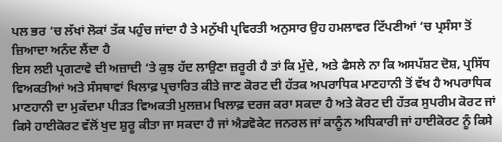ਪਲ ਭਰ ‘ਚ ਲੱਖਾਂ ਲੋਕਾਂ ਤੱਕ ਪਹੁੰਚ ਜਾਂਦਾ ਹੈ ਤੇ ਮਨੁੱਖੀ ਪ੍ਰਵਿਰਤੀ ਅਨੁਸਾਰ ਉਹ ਹਮਲਾਵਰ ਟਿੱਪਣੀਆਂ ‘ਚ ਪ੍ਰਸੰਸਾ ਤੋਂ ਜ਼ਿਆਦਾ ਅਨੰਦ ਲੈਂਦਾ ਹੈ
ਇਸ ਲਈ ਪ੍ਰਗਟਾਵੇ ਦੀ ਅਜ਼ਾਦੀ ‘ਤੇ ਕੁਝ ਹੱਦ ਲਾਉਣਾ ਜ਼ਰੂਰੀ ਹੈ ਤਾਂ ਕਿ ਮੁੱਦੇ, ਅਤੇ ਫੈਸਲੇ ਨਾ ਕਿ ਅਸਪੱਸ਼ਟ ਦੋਸ਼, ਪ੍ਰਸਿੱਧ ਵਿਅਕਤੀਆਂ ਅਤੇ ਸੰਸਥਾਵਾਂ ਖਿਲਾਫ਼ ਪ੍ਰਚਾਰਿਤ ਕੀਤੇ ਜਾਣ ਕੋਰਟ ਦੀ ਹੱਤਕ ਅਪਰਾਧਿਕ ਮਾਣਹਾਨੀ ਤੋਂ ਵੱਖ ਹੈ ਅਪਰਾਧਿਕ ਮਾਣਹਾਨੀ ਦਾ ਮੁਕੱਦਮਾ ਪੀੜਤ ਵਿਅਕਤੀ ਮੁਲਜ਼ਮ ਖਿਲਾਫ਼ ਦਰਜ ਕਰਾ ਸਕਦਾ ਹੈ ਅਤੇ ਕੋਰਟ ਦੀ ਹੱਤਕ ਸੁਪਰੀਮ ਕੋਰਟ ਜਾਂ ਕਿਸੇ ਹਾਈਕੋਰਟ ਵੱਲੋਂ ਖੁਦ ਸ਼ੁਰੂ ਕੀਤਾ ਜਾ ਸਕਦਾ ਹੈ ਜਾਂ ਐਡਵੋਕੇਟ ਜਨਰਲ ਜਾਂ ਕਾਨੂੰਨ ਅਧਿਕਾਰੀ ਜਾਂ ਹਾਈਕੋਰਟ ਨੂੰ ਕਿਸੇ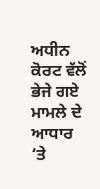ਅਧੀਨ ਕੋਰਟ ਵੱਲੋਂ ਭੇਜੇ ਗਏ ਮਾਮਲੇ ਦੇ ਆਧਾਰ ‘ਤੇ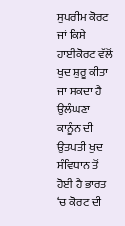ਸੁਪਰੀਮ ਕੋਰਟ ਜਾਂ ਕਿਸੇ ਹਾਈਕੋਰਟ ਵੱਲੋਂ ਖੁਦ ਸ਼ੁਰੂ ਕੀਤਾ ਜਾ ਸਕਦਾ ਹੈ ਉਲੰਘਣਾ ਕਾਨੂੰਨ ਦੀ ਉਤਪਤੀ ਖੁਦ ਸੰਵਿਧਾਨ ਤੋਂ ਹੋਈ ਹੈ ਭਾਰਤ ‘ਚ ਕੋਰਟ ਦੀ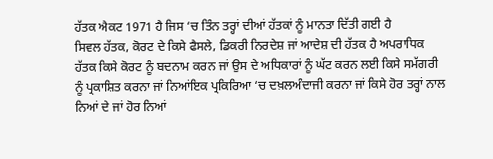ਹੱਤਕ ਐਕਟ 1971 ਹੈ ਜਿਸ ‘ਚ ਤਿੰਨ ਤਰ੍ਹਾਂ ਦੀਆਂ ਹੱਤਕਾਂ ਨੂੰ ਮਾਨਤਾ ਦਿੱਤੀ ਗਈ ਹੈ
ਸਿਵਲ ਹੱਤਕ, ਕੋਰਟ ਦੇ ਕਿਸੇ ਫੈਸਲੇ, ਡਿਕਰੀ ਨਿਰਦੇਸ਼ ਜਾਂ ਆਦੇਸ਼ ਦੀ ਹੱਤਕ ਹੈ ਅਪਰਾਧਿਕ ਹੱਤਕ ਕਿਸੇ ਕੋਰਟ ਨੂੰ ਬਦਨਾਮ ਕਰਨ ਜਾਂ ਉਸ ਦੇ ਅਧਿਕਾਰਾਂ ਨੂੰ ਘੱਟ ਕਰਨ ਲਈ ਕਿਸੇ ਸਮੱਗਰੀ ਨੂੰ ਪ੍ਰਕਾਸ਼ਿਤ ਕਰਨਾ ਜਾਂ ਨਿਆਂਇਕ ਪ੍ਰਕਿਰਿਆ ‘ਚ ਦਖ਼ਲਅੰਦਾਜੀ ਕਰਨਾ ਜਾਂ ਕਿਸੇ ਹੋਰ ਤਰ੍ਹਾਂ ਨਾਲ ਨਿਆਂ ਦੇ ਜਾਂ ਹੋਰ ਨਿਆਂ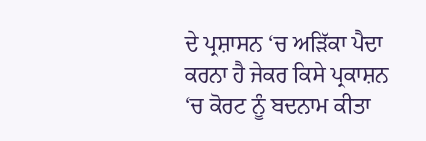ਦੇ ਪ੍ਰਸ਼ਾਸਨ ‘ਚ ਅੜਿੱਕਾ ਪੈਦਾ ਕਰਨਾ ਹੈ ਜੇਕਰ ਕਿਸੇ ਪ੍ਰਕਾਸ਼ਨ ‘ਚ ਕੋਰਟ ਨੂੰ ਬਦਨਾਮ ਕੀਤਾ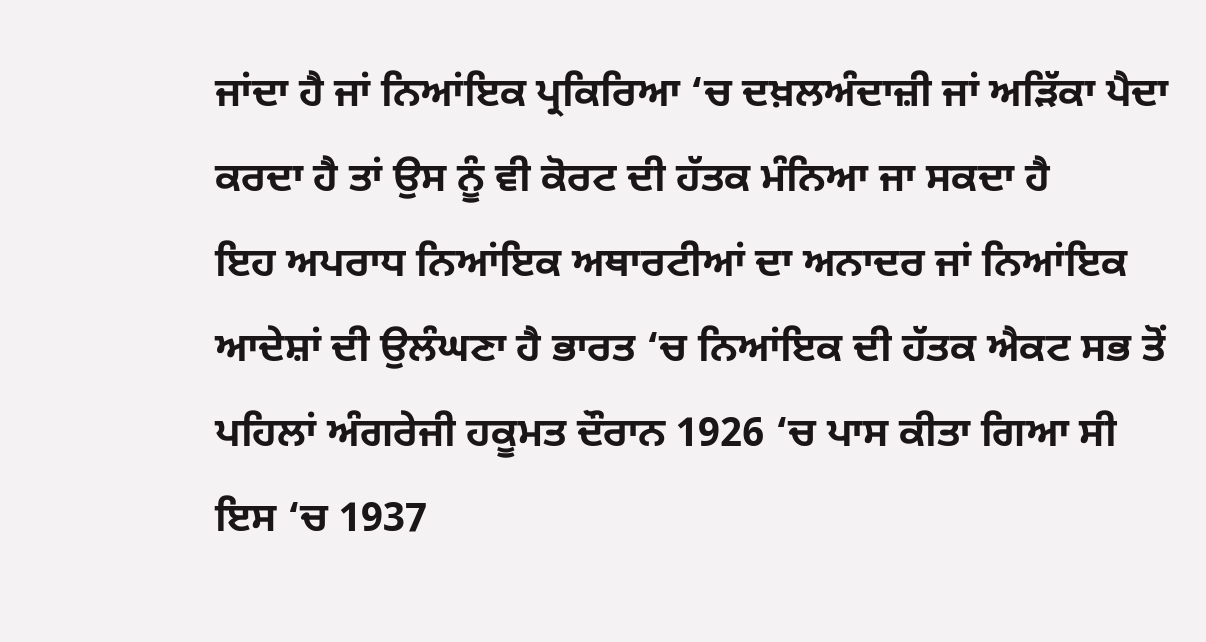ਜਾਂਦਾ ਹੈ ਜਾਂ ਨਿਆਂਇਕ ਪ੍ਰਕਿਰਿਆ ‘ਚ ਦਖ਼ਲਅੰਦਾਜ਼ੀ ਜਾਂ ਅੜਿੱਕਾ ਪੈਦਾ ਕਰਦਾ ਹੈ ਤਾਂ ਉਸ ਨੂੰ ਵੀ ਕੋਰਟ ਦੀ ਹੱਤਕ ਮੰਨਿਆ ਜਾ ਸਕਦਾ ਹੈ
ਇਹ ਅਪਰਾਧ ਨਿਆਂਇਕ ਅਥਾਰਟੀਆਂ ਦਾ ਅਨਾਦਰ ਜਾਂ ਨਿਆਂਇਕ ਆਦੇਸ਼ਾਂ ਦੀ ਉਲੰਘਣਾ ਹੈ ਭਾਰਤ ‘ਚ ਨਿਆਂਇਕ ਦੀ ਹੱਤਕ ਐਕਟ ਸਭ ਤੋਂ ਪਹਿਲਾਂ ਅੰਗਰੇਜੀ ਹਕੂਮਤ ਦੌਰਾਨ 1926 ‘ਚ ਪਾਸ ਕੀਤਾ ਗਿਆ ਸੀ ਇਸ ‘ਚ 1937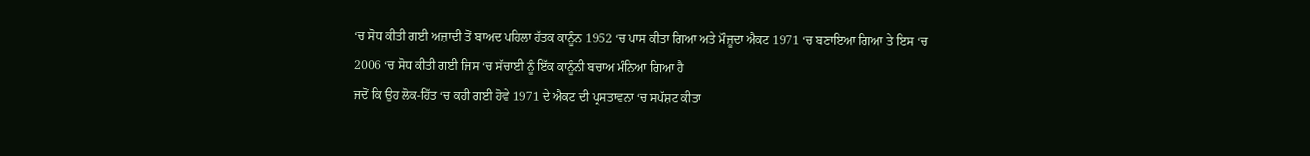‘ਚ ਸੋਧ ਕੀਤੀ ਗਈ ਅਜ਼ਾਦੀ ਤੋਂ ਬਾਅਦ ਪਹਿਲਾ ਹੱਤਕ ਕਾਨੂੰਨ 1952 ‘ਚ ਪਾਸ ਕੀਤਾ ਗਿਆ ਅਤੇ ਮੌਜ਼ੂਦਾ ਐਕਟ 1971 ‘ਚ ਬਣਾਇਆ ਗਿਆ ਤੇ ਇਸ ‘ਚ 2006 ‘ਚ ਸੋਧ ਕੀਤੀ ਗਈ ਜਿਸ ‘ਚ ਸੱਚਾਈ ਨੂੰ ਇੱਕ ਕਾਨੂੰਨੀ ਬਚਾਅ ਮੰਨਿਆ ਗਿਆ ਹੈ
ਜਦੋਂ ਕਿ ਉਹ ਲੋਕ-ਹਿੱਤ ‘ਚ ਕਹੀ ਗਈ ਹੋਵੇ 1971 ਦੇ ਐਕਟ ਦੀ ਪ੍ਰਸਤਾਵਨਾ ‘ਚ ਸਪੱਸ਼ਟ ਕੀਤਾ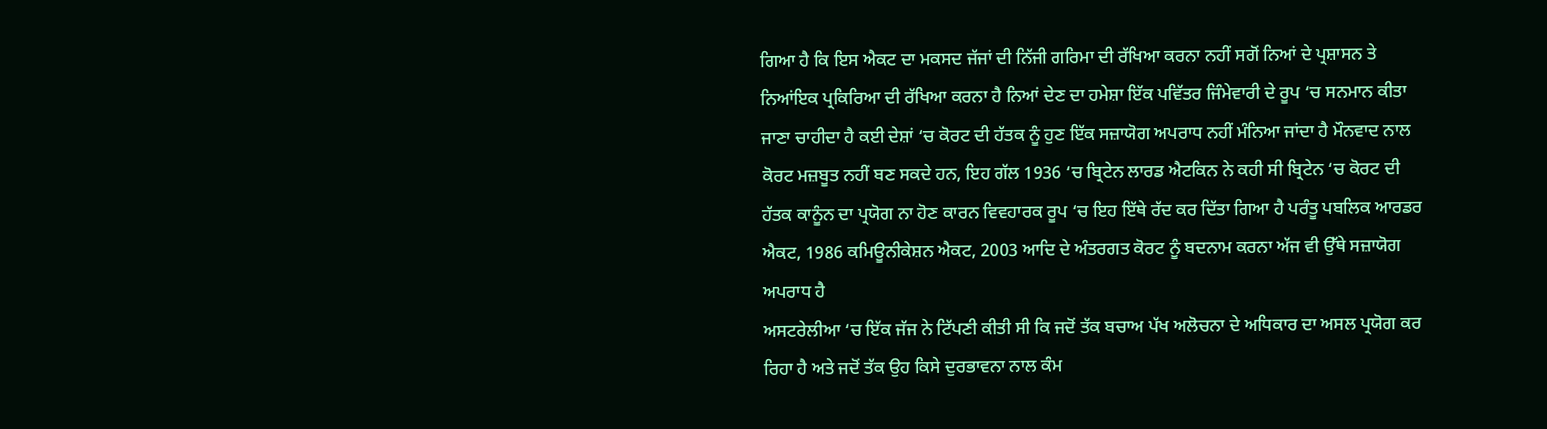ਗਿਆ ਹੈ ਕਿ ਇਸ ਐਕਟ ਦਾ ਮਕਸਦ ਜੱਜਾਂ ਦੀ ਨਿੱਜੀ ਗਰਿਮਾ ਦੀ ਰੱਖਿਆ ਕਰਨਾ ਨਹੀਂ ਸਗੋਂ ਨਿਆਂ ਦੇ ਪ੍ਰਸ਼ਾਸਨ ਤੇ ਨਿਆਂਇਕ ਪ੍ਰਕਿਰਿਆ ਦੀ ਰੱਖਿਆ ਕਰਨਾ ਹੈ ਨਿਆਂ ਦੇਣ ਦਾ ਹਮੇਸ਼ਾ ਇੱਕ ਪਵਿੱਤਰ ਜਿੰਮੇਵਾਰੀ ਦੇ ਰੂਪ ‘ਚ ਸਨਮਾਨ ਕੀਤਾ ਜਾਣਾ ਚਾਹੀਦਾ ਹੈ ਕਈ ਦੇਸ਼ਾਂ ‘ਚ ਕੋਰਟ ਦੀ ਹੱਤਕ ਨੂੰ ਹੁਣ ਇੱਕ ਸਜ਼ਾਯੋਗ ਅਪਰਾਧ ਨਹੀਂ ਮੰਨਿਆ ਜਾਂਦਾ ਹੈ ਮੌਨਵਾਦ ਨਾਲ ਕੋਰਟ ਮਜ਼ਬੂਤ ਨਹੀਂ ਬਣ ਸਕਦੇ ਹਨ, ਇਹ ਗੱਲ 1936 ‘ਚ ਬ੍ਰਿਟੇਨ ਲਾਰਡ ਐਟਕਿਨ ਨੇ ਕਹੀ ਸੀ ਬ੍ਰਿਟੇਨ ‘ਚ ਕੋਰਟ ਦੀ ਹੱਤਕ ਕਾਨੂੰਨ ਦਾ ਪ੍ਰਯੋਗ ਨਾ ਹੋਣ ਕਾਰਨ ਵਿਵਹਾਰਕ ਰੂਪ ‘ਚ ਇਹ ਇੱਥੇ ਰੱਦ ਕਰ ਦਿੱਤਾ ਗਿਆ ਹੈ ਪਰੰਤੂ ਪਬਲਿਕ ਆਰਡਰ ਐਕਟ, 1986 ਕਮਿਊਨੀਕੇਸ਼ਨ ਐਕਟ, 2003 ਆਦਿ ਦੇ ਅੰਤਰਗਤ ਕੋਰਟ ਨੂੰ ਬਦਨਾਮ ਕਰਨਾ ਅੱਜ ਵੀ ਉੱਥੇ ਸਜ਼ਾਯੋਗ ਅਪਰਾਧ ਹੈ
ਅਸਟਰੇਲੀਆ ‘ਚ ਇੱਕ ਜੱਜ ਨੇ ਟਿੱਪਣੀ ਕੀਤੀ ਸੀ ਕਿ ਜਦੋਂ ਤੱਕ ਬਚਾਅ ਪੱਖ ਅਲੋਚਨਾ ਦੇ ਅਧਿਕਾਰ ਦਾ ਅਸਲ ਪ੍ਰਯੋਗ ਕਰ ਰਿਹਾ ਹੈ ਅਤੇ ਜਦੋਂ ਤੱਕ ਉਹ ਕਿਸੇ ਦੁਰਭਾਵਨਾ ਨਾਲ ਕੰਮ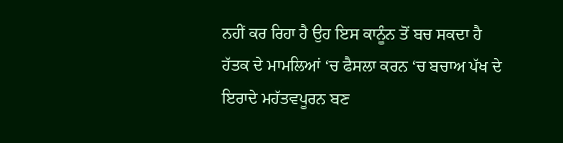ਨਹੀਂ ਕਰ ਰਿਹਾ ਹੈ ਉਹ ਇਸ ਕਾਨੂੰਨ ਤੋਂ ਬਚ ਸਕਦਾ ਹੈ ਹੱਤਕ ਦੇ ਮਾਮਲਿਆਂ ‘ਚ ਫੈਸਲਾ ਕਰਨ ‘ਚ ਬਚਾਅ ਪੱਖ ਦੇ ਇਰਾਦੇ ਮਹੱਤਵਪੂਰਨ ਬਣ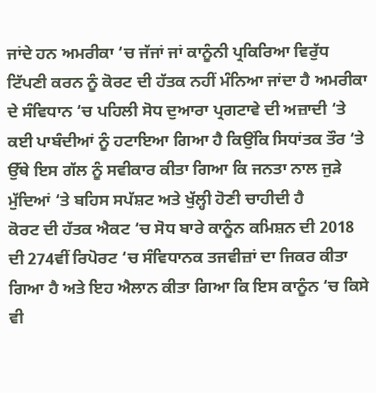ਜਾਂਦੇ ਹਨ ਅਮਰੀਕਾ ‘ਚ ਜੱਜਾਂ ਜਾਂ ਕਾਨੂੰਨੀ ਪ੍ਰਕਿਰਿਆ ਵਿਰੁੱਧ ਟਿੱਪਣੀ ਕਰਨ ਨੂੰ ਕੋਰਟ ਦੀ ਹੱਤਕ ਨਹੀਂ ਮੰਨਿਆ ਜਾਂਦਾ ਹੈ ਅਮਰੀਕਾ ਦੇ ਸੰਵਿਧਾਨ ‘ਚ ਪਹਿਲੀ ਸੋਧ ਦੁਆਰਾ ਪ੍ਰਗਟਾਵੇ ਦੀ ਅਜ਼ਾਦੀ ‘ਤੇ ਕਈ ਪਾਬੰਦੀਆਂ ਨੂੰ ਹਟਾਇਆ ਗਿਆ ਹੈ ਕਿਉਂਕਿ ਸਿਧਾਂਤਕ ਤੌਰ ‘ਤੇ ਉੱਥੇ ਇਸ ਗੱਲ ਨੂੰ ਸਵੀਕਾਰ ਕੀਤਾ ਗਿਆ ਕਿ ਜਨਤਾ ਨਾਲ ਜੁੜੇ ਮੁੱਦਿਆਂ ‘ਤੇ ਬਹਿਸ ਸਪੱਸ਼ਟ ਅਤੇ ਖੁੱਲ੍ਹੀ ਹੋਣੀ ਚਾਹੀਦੀ ਹੈ
ਕੋਰਟ ਦੀ ਹੱਤਕ ਐਕਟ ‘ਚ ਸੋਧ ਬਾਰੇ ਕਾਨੂੰਨ ਕਮਿਸ਼ਨ ਦੀ 2018 ਦੀ 274ਵੀਂ ਰਿਪੋਰਟ ‘ਚ ਸੰਵਿਧਾਨਕ ਤਜਵੀਜ਼ਾਂ ਦਾ ਜਿਕਰ ਕੀਤਾ ਗਿਆ ਹੈ ਅਤੇ ਇਹ ਐਲਾਨ ਕੀਤਾ ਗਿਆ ਕਿ ਇਸ ਕਾਨੂੰਨ ‘ਚ ਕਿਸੇ ਵੀ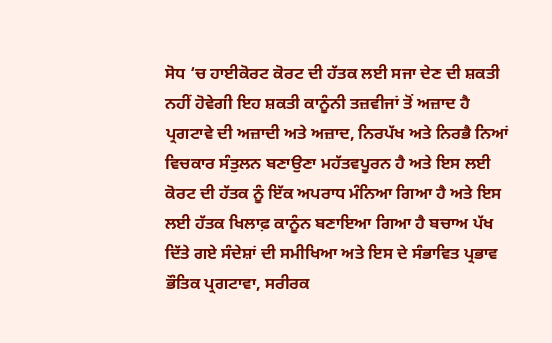ਸੋਧ ‘ਚ ਹਾਈਕੋਰਟ ਕੋਰਟ ਦੀ ਹੱਤਕ ਲਈ ਸਜਾ ਦੇਣ ਦੀ ਸ਼ਕਤੀ ਨਹੀਂ ਹੋਵੇਗੀ ਇਹ ਸ਼ਕਤੀ ਕਾਨੂੰਨੀ ਤਜ਼ਵੀਜਾਂ ਤੋਂ ਅਜ਼ਾਦ ਹੈ
ਪ੍ਰਗਟਾਵੇ ਦੀ ਅਜ਼ਾਦੀ ਅਤੇ ਅਜ਼ਾਦ, ਨਿਰਪੱਖ ਅਤੇ ਨਿਰਭੈ ਨਿਆਂ ਵਿਚਕਾਰ ਸੰਤੁਲਨ ਬਣਾਉਣਾ ਮਹੱਤਵਪੂਰਨ ਹੈ ਅਤੇ ਇਸ ਲਈ ਕੋਰਟ ਦੀ ਹੱਤਕ ਨੂੰ ਇੱਕ ਅਪਰਾਧ ਮੰਨਿਆ ਗਿਆ ਹੈ ਅਤੇ ਇਸ ਲਈ ਹੱਤਕ ਖਿਲਾਫ਼ ਕਾਨੂੰਨ ਬਣਾਇਆ ਗਿਆ ਹੈ ਬਚਾਅ ਪੱਖ ਦਿੱਤੇ ਗਏ ਸੰਦੇਸ਼ਾਂ ਦੀ ਸਮੀਖਿਆ ਅਤੇ ਇਸ ਦੇ ਸੰਭਾਵਿਤ ਪ੍ਰਭਾਵ ਭੌਤਿਕ ਪ੍ਰਗਟਾਵਾ, ਸਰੀਰਕ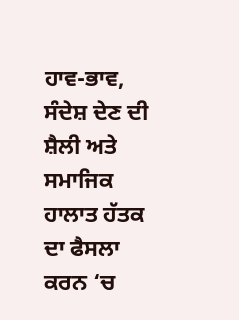ਹਾਵ-ਭਾਵ, ਸੰਦੇਸ਼ ਦੇਣ ਦੀ ਸ਼ੈਲੀ ਅਤੇ ਸਮਾਜਿਕ ਹਾਲਾਤ ਹੱਤਕ ਦਾ ਫੈਸਲਾ ਕਰਨ ‘ਚ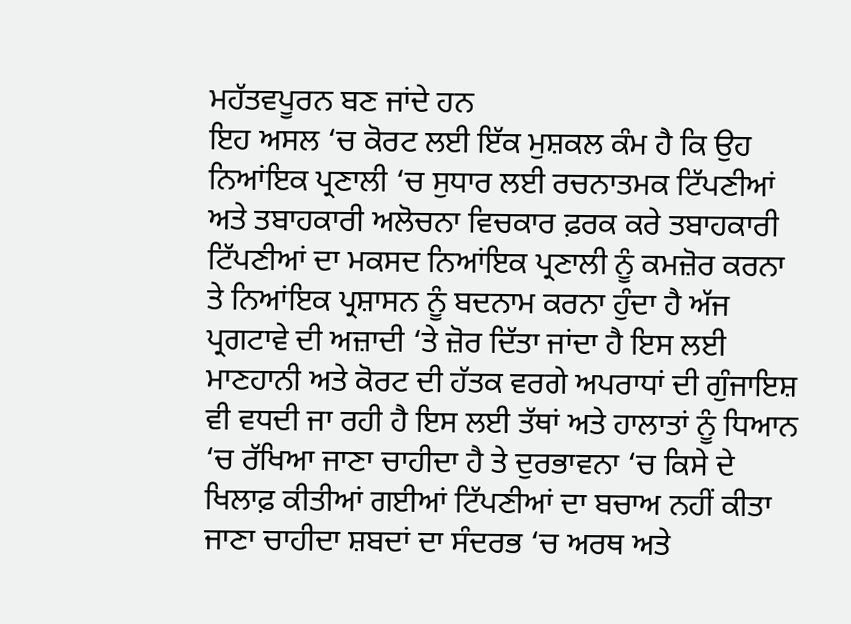ਮਹੱਤਵਪੂਰਨ ਬਣ ਜਾਂਦੇ ਹਨ
ਇਹ ਅਸਲ ‘ਚ ਕੋਰਟ ਲਈ ਇੱਕ ਮੁਸ਼ਕਲ ਕੰਮ ਹੈ ਕਿ ਉਹ ਨਿਆਂਇਕ ਪ੍ਰਣਾਲੀ ‘ਚ ਸੁਧਾਰ ਲਈ ਰਚਨਾਤਮਕ ਟਿੱਪਣੀਆਂ ਅਤੇ ਤਬਾਹਕਾਰੀ ਅਲੋਚਨਾ ਵਿਚਕਾਰ ਫ਼ਰਕ ਕਰੇ ਤਬਾਹਕਾਰੀ ਟਿੱਪਣੀਆਂ ਦਾ ਮਕਸਦ ਨਿਆਂਇਕ ਪ੍ਰਣਾਲੀ ਨੂੰ ਕਮਜ਼ੋਰ ਕਰਨਾ ਤੇ ਨਿਆਂਇਕ ਪ੍ਰਸ਼ਾਸਨ ਨੂੰ ਬਦਨਾਮ ਕਰਨਾ ਹੁੰਦਾ ਹੈ ਅੱਜ ਪ੍ਰਗਟਾਵੇ ਦੀ ਅਜ਼ਾਦੀ ‘ਤੇ ਜ਼ੋਰ ਦਿੱਤਾ ਜਾਂਦਾ ਹੈ ਇਸ ਲਈ ਮਾਣਹਾਨੀ ਅਤੇ ਕੋਰਟ ਦੀ ਹੱਤਕ ਵਰਗੇ ਅਪਰਾਧਾਂ ਦੀ ਗੁੰਜਾਇਸ਼ ਵੀ ਵਧਦੀ ਜਾ ਰਹੀ ਹੈ ਇਸ ਲਈ ਤੱਥਾਂ ਅਤੇ ਹਾਲਾਤਾਂ ਨੂੰ ਧਿਆਨ ‘ਚ ਰੱਖਿਆ ਜਾਣਾ ਚਾਹੀਦਾ ਹੈ ਤੇ ਦੁਰਭਾਵਨਾ ‘ਚ ਕਿਸੇ ਦੇ ਖਿਲਾਫ਼ ਕੀਤੀਆਂ ਗਈਆਂ ਟਿੱਪਣੀਆਂ ਦਾ ਬਚਾਅ ਨਹੀਂ ਕੀਤਾ ਜਾਣਾ ਚਾਹੀਦਾ ਸ਼ਬਦਾਂ ਦਾ ਸੰਦਰਭ ‘ਚ ਅਰਥ ਅਤੇ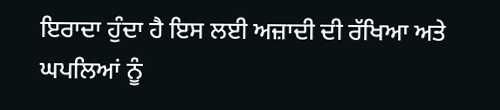ਇਰਾਦਾ ਹੁੰਦਾ ਹੈ ਇਸ ਲਈ ਅਜ਼ਾਦੀ ਦੀ ਰੱਖਿਆ ਅਤੇ ਘਪਲਿਆਂ ਨੂੰ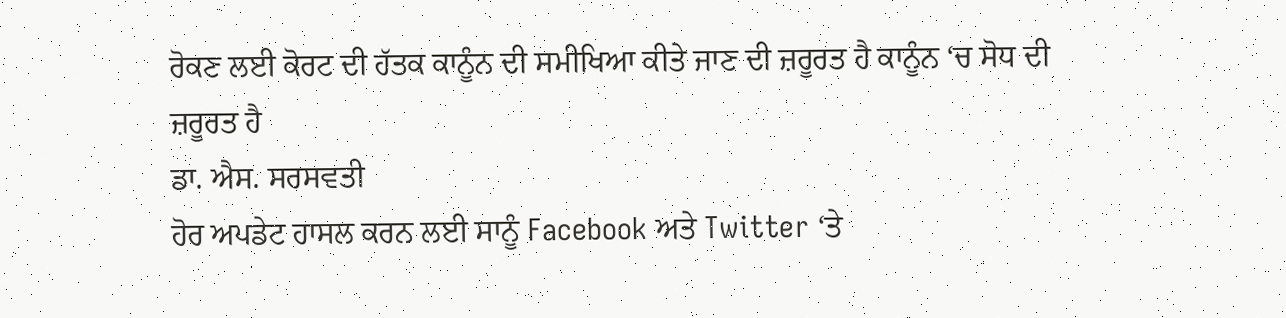ਰੋਕਣ ਲਈ ਕੋਰਟ ਦੀ ਹੱਤਕ ਕਾਨੂੰਨ ਦੀ ਸਮੀਖਿਆ ਕੀਤੇ ਜਾਣ ਦੀ ਜ਼ਰੂਰਤ ਹੈ ਕਾਨੂੰਨ ‘ਚ ਸੋਧ ਦੀ ਜ਼ਰੂਰਤ ਹੈ
ਡਾ. ਐਸ. ਸਰਸਵਤੀ
ਹੋਰ ਅਪਡੇਟ ਹਾਸਲ ਕਰਨ ਲਈ ਸਾਨੂੰ Facebook ਅਤੇ Twitter ‘ਤੇ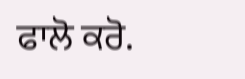ਫਾਲੋ ਕਰੋ.